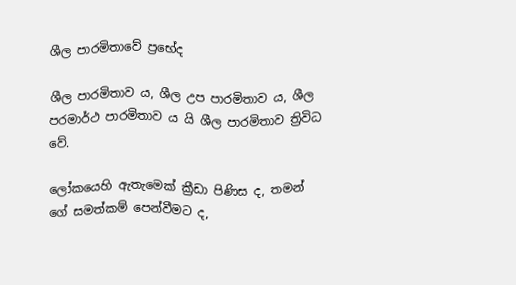ශීල පාරමිතාවේ ප්‍රභේද

ශීල පාරමිතාව ය, ශීල උප පාරමිතාව ය, ශීල පරමාර්ථ පාරමිතාව ය යි ශීල පාරමිතාව ත්‍රිවිධ වේ.

ලෝකයෙහි ඇතැමෙක් ක්‍රීඩා පිණිස ද, තමන් ගේ සමත්කම් පෙන්වීමට ද,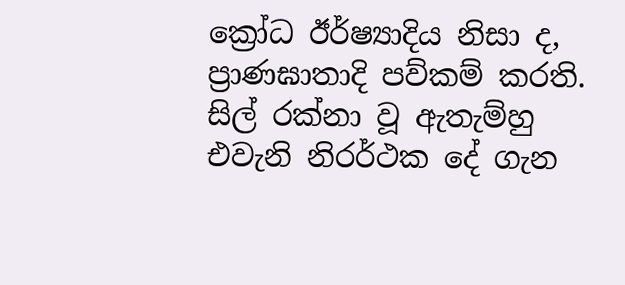ක්‍රෝධ ඊර්ෂ්‍යාදිය නිසා ද, ප්‍රාණඝාතාදි පව්කම් කරති. සිල් රක්නා වූ ඇතැම්හු එවැනි නිරර්ථක දේ ගැන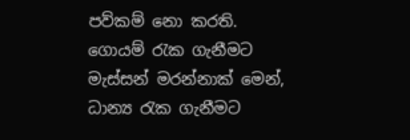පව්කම් නො කරති. ගොයම් රැක ගැනීමට මැස්සන් මරන්නාක් මෙන්, ධාන්‍ය රැක ගැනීමට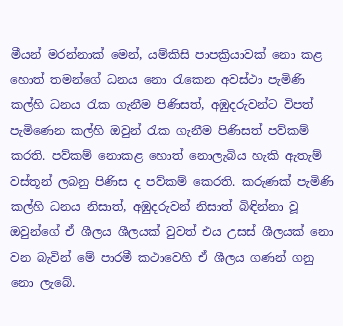මීයන් මරන්නාක් මෙන්, යම්කිසි පාපක්‍රියාවක් නො කළ හොත් තමන්ගේ ධනය නො රැකෙන අවස්ථා පැමිණි කල්හි ධනය රැක ගැනීම පිණිසත්, අඹුදරුවන්ට විපත් පැමිණෙන කල්හි ඔවුන් රැක ගැනීම පිණිසත් පව්කම් කරති. පව්කම් නොකළ හොත් නොලැබිය හැකි ඇතැම් වස්තූන් ලබනු පිණිස ද පව්කම් කෙරති. කරුණක් පැමිණි කල්හි ධනය නිසාත්, අඹුදරුවන් නිසාත් බිඳින්නා වූ ඔවුන්ගේ ඒ ශීලය ශීලයක් වුවත් එය උසස් ශීලයක් නො වන බැවින් මේ පාරමී කථාවෙහි ඒ ශීලය ගණන් ගනු නො ලැබේ.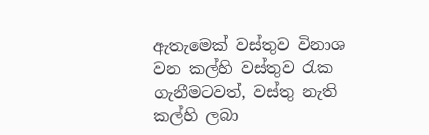ඇතැමෙක් වස්තුව විනාශ වන කල්හි වස්තුව රැක ගැනීමටවත්, වස්තු නැති කල්හි ලබා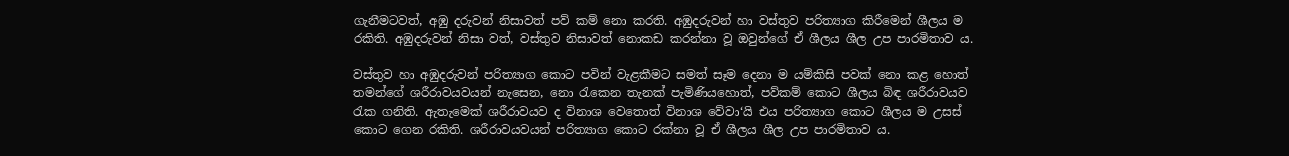ගැනීමටවත්, අඹු දරුවන් නිසාවත් පව් කම් නො කරති. අඹුදරුවන් හා වස්තුව පරිත්‍යාග කිරීමෙන් ශීලය ම රකිති. අඹුදරුවන් නිසා වත්, වස්තුව නිසාවත් නොකඩ කරන්නා වූ ඔවුන්ගේ ඒ ශීලය ශීල උප පාරමිතාව ය.

වස්තුව හා අඹුදරුවන් පරිත්‍යාග කොට පවින් වැළකීමට සමත් සෑම දෙනා ම යම්කිසි පවක් නො කළ හොත් තමන්ගේ ශරීරාවයවයන් නැසෙන, නො රැකෙන තැනක් පැමිණියහොත්, පව්කම් කොට ශීලය බිඳ ශරීරාවයව රැක ගනිති. ඇතැමෙක් ශරීරාවයව ද විනාශ වෙතොත් විනාශ වේවා‘යි එය පරිත්‍යාග කොට ශීලය ම උසස් කොට ගෙන රකිති. ශරීරාවයවයන් පරිත්‍යාග කොට රක්නා වූ ඒ ශීලය ශීල උප පාරමිතාව ය.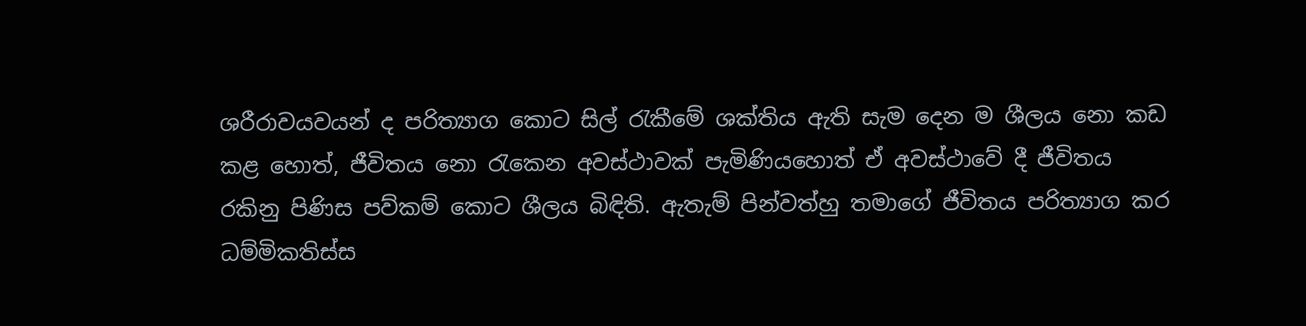ශරීරාවයවයන් ද පරිත්‍යාග කොට සිල් රැකීමේ ශක්තිය ඇති සැම දෙන ම ශීලය නො කඩ කළ හොත්, ජීවිතය නො රැකෙන අවස්ථාවක් පැමිණියහොත් ඒ අවස්ථාවේ දී ජීවිතය රකිනු පිණිස පව්කම් කොට ශීලය බිඳිති. ඇතැම් පින්වත්හු තමාගේ ජීවිතය පරිත්‍යාග කර ධම්මිකතිස්ස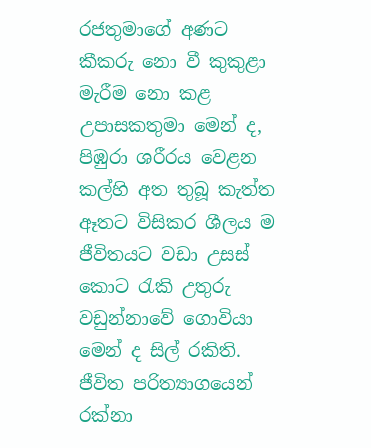රජතුමාගේ අණට කීකරු නො වී කුකුළා මැරීම නො කළ උපාසකතුමා මෙන් ද, පිඹුරා ශරීරය වෙළන කල්හි අත තුබූ කැත්ත ඈතට විසිකර ශීලය ම ජීවිතයට වඩා උසස් කොට රැකි උතුරු වඩුන්නාවේ ගොවියා මෙන් ද සිල් රකිති. ජීවිත පරිත්‍යාගයෙන් රක්නා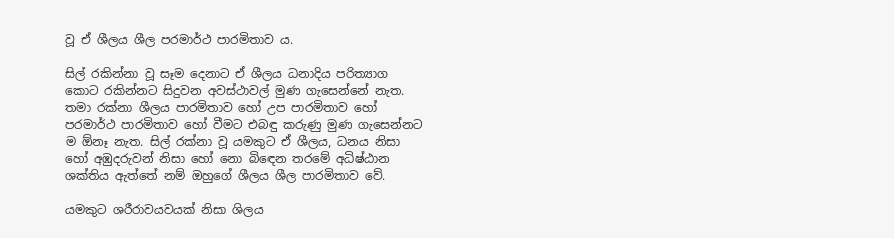වූ ඒ ශීලය ශීල පරමාර්ථ පාරමිතාව ය.

සිල් රකින්නා වූ සෑම දෙනාට ඒ ශීලය ධනාදිය පරිත්‍යාග කොට රකින්නට සිදුවන අවස්ථාවල් මුණ ගැසෙන්නේ නැත. තමා රක්නා ශීලය පාරමිතාව හෝ උප පාරමිතාව හෝ පරමාර්ථ පාරමිතාව හෝ වීමට එබඳු කරුණු මුණ ගැසෙන්නට ම ඕනෑ නැත. සිල් රක්නා වූ යමකුට ඒ ශීලය, ධනය නිසා හෝ අඹුදරුවන් නිසා හෝ නො බිඳෙන තරමේ අධිෂ්ඨාන ශක්තිය ඇත්තේ නම් ඔහුගේ ශීලය ශීල පාරමිතාව වේ.

යමකුට ශරීරාවයවයක් නිසා ශිලය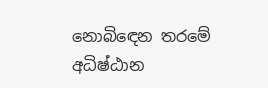නොබිඳෙන තරමේ අධිෂ්ඨාන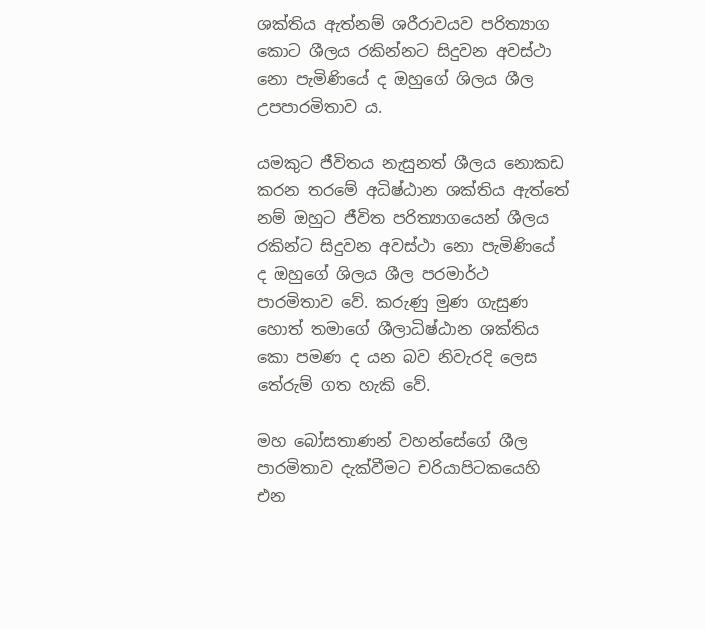ශක්තිය ඇත්නම් ශරීරාවයව පරිත්‍යාග කොට ශීලය රකින්නට සිදුවන අවස්ථා නො පැමිණියේ ද ඔහුගේ ශිලය ශීල උපපාරමිතාව ය.

යමකුට ජීවිතය නැසුනත් ශීලය නොකඩ කරන තරමේ අධිෂ්ඨාන ශක්තිය ඇත්තේ නම් ඔහුට ජීවිත පරිත්‍යාගයෙන් ශීලය රකින්ට සිදුවන අවස්ථා නො පැමිණියේ ද ඔහුගේ ශිලය ශීල පරමාර්ථ පාරමිතාව වේ. කරුණු මුණ ගැසුණ හොත් තමාගේ ශීලාධිෂ්ඨාන ශක්තිය කො පමණ ද යන බව නිවැරදි ලෙස තේරුම් ගත හැකි වේ.

මහ බෝසතාණන් වහන්සේගේ ශීල පාරමිතාව දැක්වීමට චරියාපිටකයෙහි එන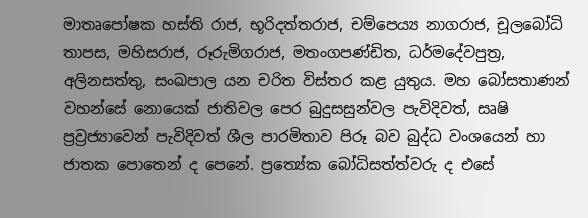මාතෘපෝෂක හස්ති රාජ, භූරිදත්තරාජ, චම්පෙය්‍ය නාගරාජ, චූලබෝධි තාපස, මහිසරාජ, රූරුමිගරාජ, මතංගපණ්ඩිත, ධර්මදේවපුත්‍ර, අලිනසත්තු, සංඛපාල යන චරිත විස්තර කළ යුතුය. මහ බෝසතාණන් වහන්සේ නොයෙක් ජාතිවල පෙර බුදුසසුන්වල පැවිදිවත්, සෘෂි ප්‍රව්‍රජ්‍යාවෙන් පැවිදිවත් ශීල පාරමිතාව පිරූ බව බුද්ධ වංශයෙන් හා ජාතක පොතෙන් ද පෙනේ. ප්‍රත්‍යේක බෝධිසත්ත්වරු ද එසේ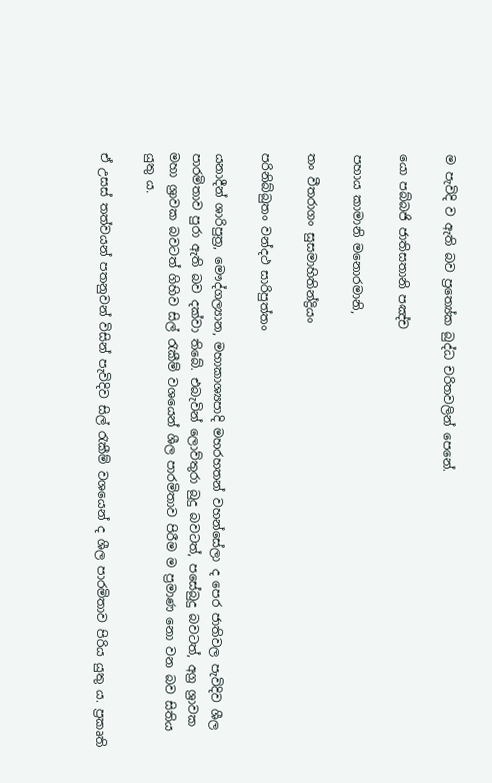ම පැවිදි ව ඇති බව ප්‍රත්‍යේක බුද්ධ චරිතවලින් පෙනේ.

යො පබ්බජි ජාතිසතානි පඤ්ච

පහාය කාමානි මනොරමානි,

තං වීතරාගං සුසමාහිතින්ද්‍රියං

පරිනිබ්බුතං වන්දථ සාරිපුත්තං

යනාදීන් ශාරිපුත්‍ර, මෞද්ගල්‍යාන, මහාකාශ්‍යපාදි මහරහතන් වහන්සේලා ද පෙර ජාතිවල පැවිදිව ශීල පාරමිතාව පුරා ඇති බව දක්වා තිබේ. එබැවින් ලොව්තුරා බුදු බවටත්, පසේබුදු බවටත්, අග්‍ර ශ්‍රාවක මහා ශ්‍රාවක බවටත් ගිහිව සිල් රැකීම් වශයෙන් ශීල පාරමිතාව පිරීම ම ප්‍රමාණ නො වන බව සිතිය යුතු ය.

ඒ උසස් තත්වයන් පතනුවන් විසින් පැවිදිව සිල් රැකීම් වශයෙන් ද ශීල පාරමිතාව පිරිය යුතු ය. ප්‍රකෘති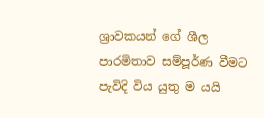ශ්‍රාවකයන් ගේ ශීල පාරමිතාව සම්පූර්ණ වීමට පැවිදි විය යුතු ම යයි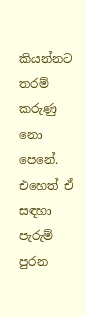කියන්නට තරම් කරුණු නො පෙනේ. එහෙත් ඒ සඳහා පැරුම් පුරන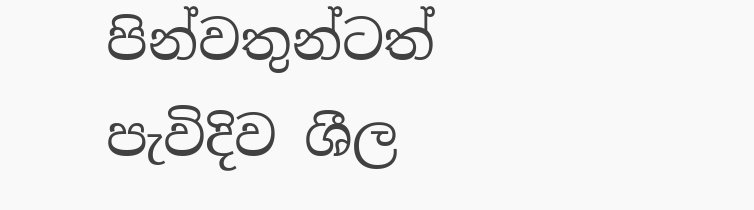පින්වතුන්ටත් පැවිදිව ශීල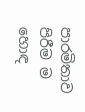පාරමිතාව පිරීම ම හොඳ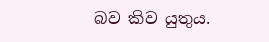බව කිව යුතුය.